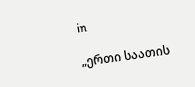in

„ერთი საათის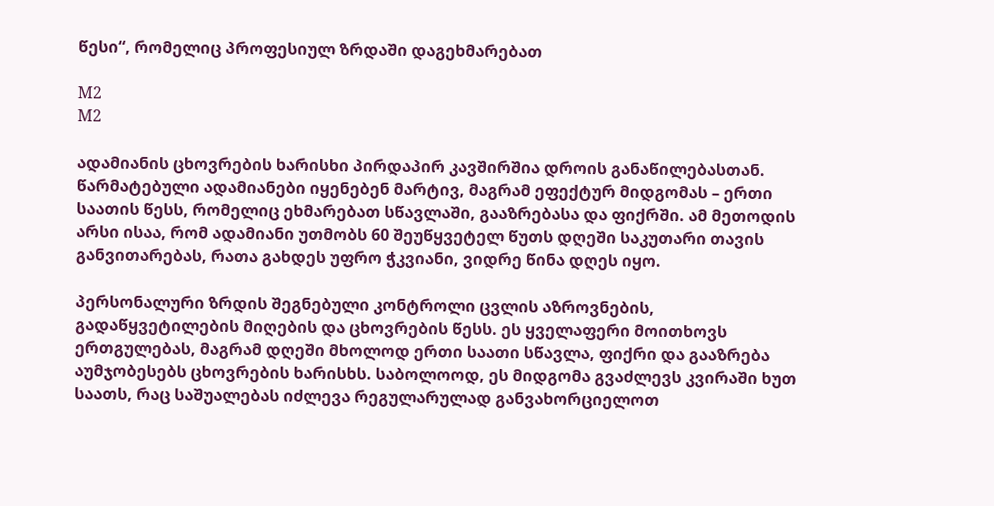წესი“, რომელიც პროფესიულ ზრდაში დაგეხმარებათ

M2
M2

ადამიანის ცხოვრების ხარისხი პირდაპირ კავშირშია დროის განაწილებასთან. წარმატებული ადამიანები იყენებენ მარტივ, მაგრამ ეფექტურ მიდგომას – ერთი საათის წესს, რომელიც ეხმარებათ სწავლაში, გააზრებასა და ფიქრში. ამ მეთოდის არსი ისაა, რომ ადამიანი უთმობს 60 შეუწყვეტელ წუთს დღეში საკუთარი თავის განვითარებას, რათა გახდეს უფრო ჭკვიანი, ვიდრე წინა დღეს იყო.

პერსონალური ზრდის შეგნებული კონტროლი ცვლის აზროვნების, გადაწყვეტილების მიღების და ცხოვრების წესს. ეს ყველაფერი მოითხოვს ერთგულებას, მაგრამ დღეში მხოლოდ ერთი საათი სწავლა, ფიქრი და გააზრება აუმჯობესებს ცხოვრების ხარისხს. საბოლოოდ, ეს მიდგომა გვაძლევს კვირაში ხუთ საათს, რაც საშუალებას იძლევა რეგულარულად განვახორციელოთ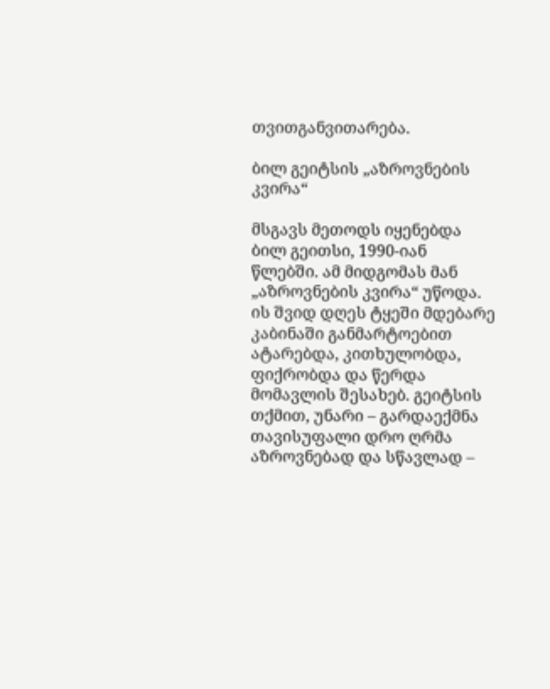თვითგანვითარება.

ბილ გეიტსის „აზროვნების კვირა“

მსგავს მეთოდს იყენებდა ბილ გეითსი, 1990-იან წლებში. ამ მიდგომას მან „აზროვნების კვირა“ უწოდა. ის შვიდ დღეს ტყეში მდებარე კაბინაში განმარტოებით ატარებდა, კითხულობდა, ფიქრობდა და წერდა მომავლის შესახებ. გეიტსის თქმით, უნარი – გარდაექმნა თავისუფალი დრო ღრმა აზროვნებად და სწავლად –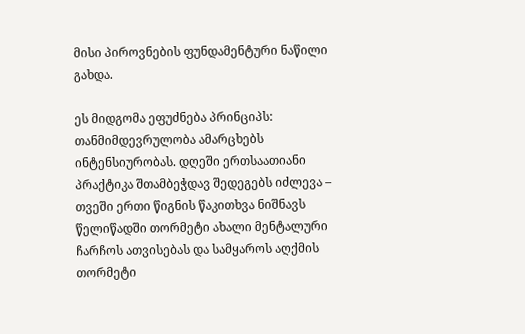მისი პიროვნების ფუნდამენტური ნაწილი გახდა.

ეს მიდგომა ეფუძნება პრინციპს: თანმიმდევრულობა ამარცხებს ინტენსიურობას. დღეში ერთსაათიანი პრაქტიკა შთამბეჭდავ შედეგებს იძლევა – თვეში ერთი წიგნის წაკითხვა ნიშნავს წელიწადში თორმეტი ახალი მენტალური ჩარჩოს ათვისებას და სამყაროს აღქმის თორმეტი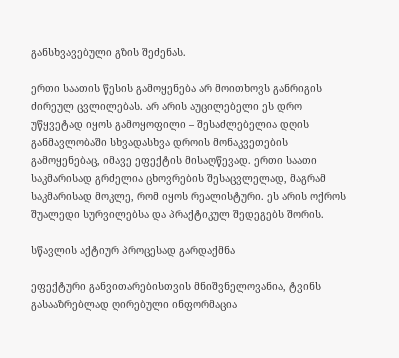განსხვავებული გზის შეძენას.

ერთი საათის წესის გამოყენება არ მოითხოვს განრიგის ძირეულ ცვლილებას. არ არის აუცილებელი ეს დრო უწყვეტად იყოს გამოყოფილი – შესაძლებელია დღის განმავლობაში სხვადასხვა დროის მონაკვეთების გამოყენებაც, იმავე ეფექტის მისაღწევად. ერთი საათი საკმარისად გრძელია ცხოვრების შესაცვლელად, მაგრამ საკმარისად მოკლე, რომ იყოს რეალისტური. ეს არის ოქროს შუალედი სურვილებსა და პრაქტიკულ შედეგებს შორის.

სწავლის აქტიურ პროცესად გარდაქმნა

ეფექტური განვითარებისთვის მნიშვნელოვანია, ტვინს გასააზრებლად ღირებული ინფორმაცია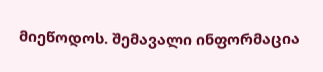მიეწოდოს. შემავალი ინფორმაცია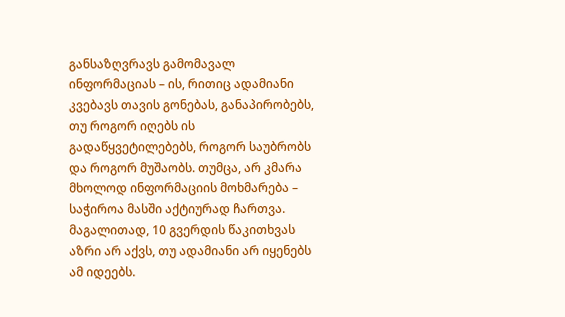განსაზღვრავს გამომავალ ინფორმაციას – ის, რითიც ადამიანი კვებავს თავის გონებას, განაპირობებს, თუ როგორ იღებს ის გადაწყვეტილებებს, როგორ საუბრობს და როგორ მუშაობს. თუმცა, არ კმარა მხოლოდ ინფორმაციის მოხმარება – საჭიროა მასში აქტიურად ჩართვა. მაგალითად, 10 გვერდის წაკითხვას აზრი არ აქვს, თუ ადამიანი არ იყენებს ამ იდეებს.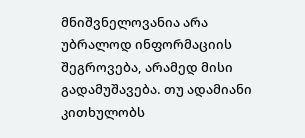მნიშვნელოვანია არა უბრალოდ ინფორმაციის შეგროვება, არამედ მისი გადამუშავება. თუ ადამიანი კითხულობს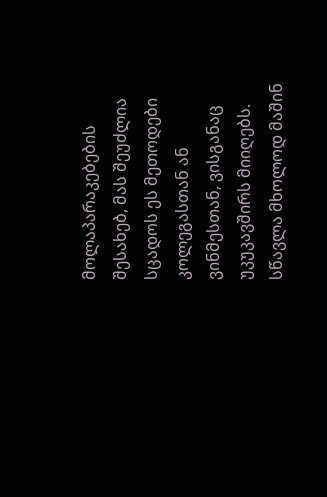მოლაპარაკებების შესახებ, მას შეუძლია სცადოს ეს მეთოდები კოლეგასთან ან ვინმესთან, ვისგანაც უკუკავშირს მიიღებს. სწავლა მხოლოდ მაშინ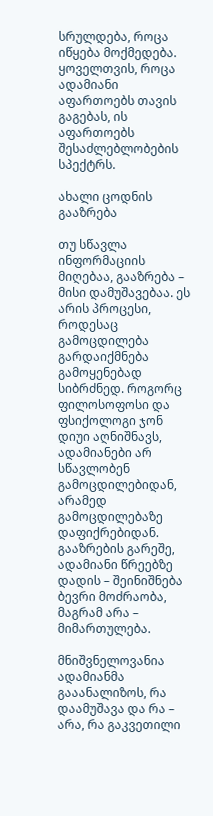სრულდება, როცა იწყება მოქმედება. ყოველთვის, როცა ადამიანი აფართოებს თავის გაგებას, ის აფართოებს შესაძლებლობების სპექტრს.

ახალი ცოდნის გააზრება

თუ სწავლა ინფორმაციის მიღებაა, გააზრება – მისი დამუშავებაა. ეს არის პროცესი, როდესაც გამოცდილება გარდაიქმნება გამოყენებად სიბრძნედ. როგორც ფილოსოფოსი და ფსიქოლოგი ჯონ დიუი აღნიშნავს, ადამიანები არ სწავლობენ გამოცდილებიდან, არამედ გამოცდილებაზე დაფიქრებიდან. გააზრების გარეშე, ადამიანი წრეებზე დადის – შეინიშნება ბევრი მოძრაობა, მაგრამ არა – მიმართულება.

მნიშვნელოვანია ადამიანმა გააანალიზოს, რა დაამუშავა და რა – არა, რა გაკვეთილი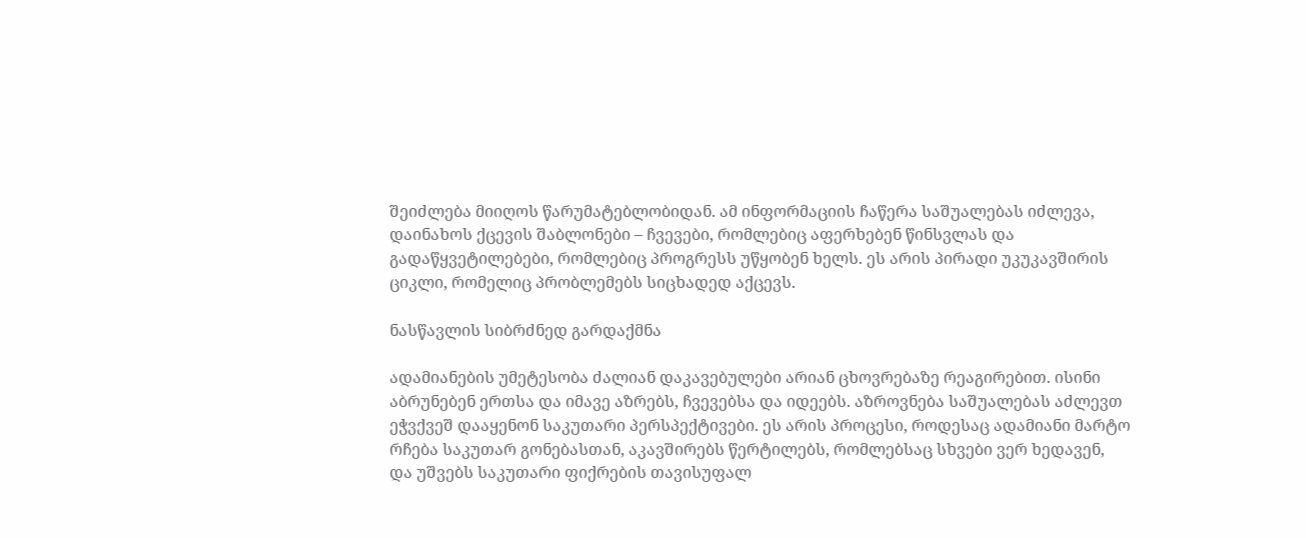შეიძლება მიიღოს წარუმატებლობიდან. ამ ინფორმაციის ჩაწერა საშუალებას იძლევა, დაინახოს ქცევის შაბლონები – ჩვევები, რომლებიც აფერხებენ წინსვლას და გადაწყვეტილებები, რომლებიც პროგრესს უწყობენ ხელს. ეს არის პირადი უკუკავშირის ციკლი, რომელიც პრობლემებს სიცხადედ აქცევს.

ნასწავლის სიბრძნედ გარდაქმნა

ადამიანების უმეტესობა ძალიან დაკავებულები არიან ცხოვრებაზე რეაგირებით. ისინი აბრუნებენ ერთსა და იმავე აზრებს, ჩვევებსა და იდეებს. აზროვნება საშუალებას აძლევთ ეჭვქვეშ დააყენონ საკუთარი პერსპექტივები. ეს არის პროცესი, როდესაც ადამიანი მარტო რჩება საკუთარ გონებასთან, აკავშირებს წერტილებს, რომლებსაც სხვები ვერ ხედავენ, და უშვებს საკუთარი ფიქრების თავისუფალ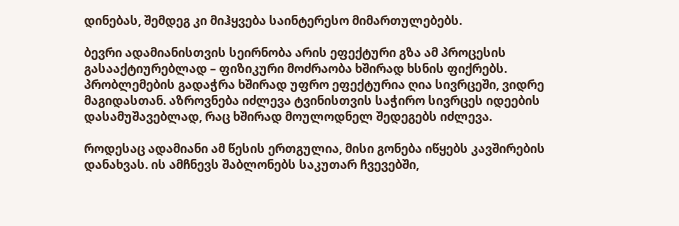დინებას, შემდეგ კი მიჰყვება საინტერესო მიმართულებებს.

ბევრი ადამიანისთვის სეირნობა არის ეფექტური გზა ამ პროცესის გასააქტიურებლად – ფიზიკური მოძრაობა ხშირად ხსნის ფიქრებს. პრობლემების გადაჭრა ხშირად უფრო ეფექტურია ღია სივრცეში, ვიდრე მაგიდასთან. აზროვნება იძლევა ტვინისთვის საჭირო სივრცეს იდეების დასამუშავებლად, რაც ხშირად მოულოდნელ შედეგებს იძლევა.

როდესაც ადამიანი ამ წესის ერთგულია, მისი გონება იწყებს კავშირების დანახვას. ის ამჩნევს შაბლონებს საკუთარ ჩვევებში,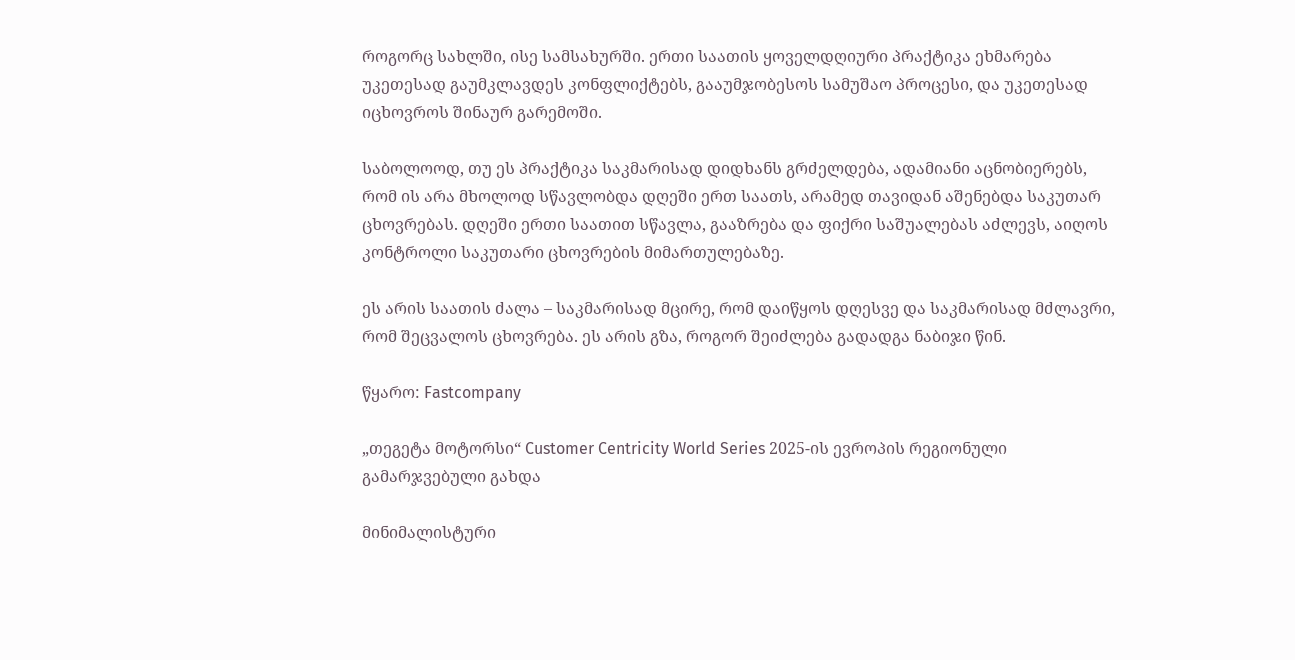როგორც სახლში, ისე სამსახურში. ერთი საათის ყოველდღიური პრაქტიკა ეხმარება უკეთესად გაუმკლავდეს კონფლიქტებს, გააუმჯობესოს სამუშაო პროცესი, და უკეთესად იცხოვროს შინაურ გარემოში.

საბოლოოდ, თუ ეს პრაქტიკა საკმარისად დიდხანს გრძელდება, ადამიანი აცნობიერებს, რომ ის არა მხოლოდ სწავლობდა დღეში ერთ საათს, არამედ თავიდან აშენებდა საკუთარ ცხოვრებას. დღეში ერთი საათით სწავლა, გააზრება და ფიქრი საშუალებას აძლევს, აიღოს კონტროლი საკუთარი ცხოვრების მიმართულებაზე.

ეს არის საათის ძალა – საკმარისად მცირე, რომ დაიწყოს დღესვე და საკმარისად მძლავრი, რომ შეცვალოს ცხოვრება. ეს არის გზა, როგორ შეიძლება გადადგა ნაბიჯი წინ.

წყარო: Fastcompany

„თეგეტა მოტორსი“ Customer Centricity World Series 2025-ის ევროპის რეგიონული გამარჯვებული გახდა

მინიმალისტური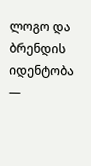ლოგო და ბრენდის იდენტობა —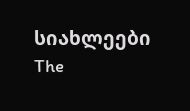სიახლეები The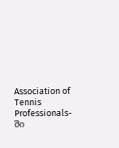Association of Tennis Professionals-ში